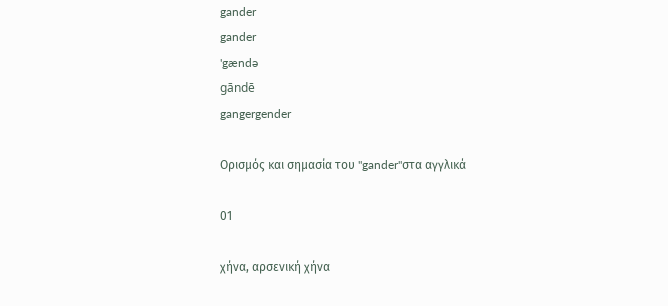gander
gander
'gændə
gāndē
gangergender

Ορισμός και σημασία του "gander"στα αγγλικά

01

χήνα, αρσενική χήνα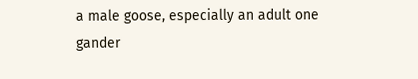a male goose, especially an adult one
gander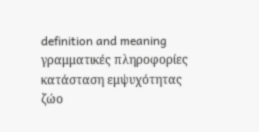definition and meaning
γραμματικές πληροφορίες
κατάσταση εμψυχότητας
ζώο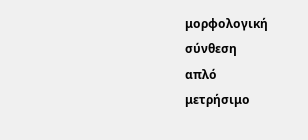μορφολογική σύνθεση
απλό
μετρήσιμο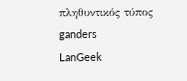πληθυντικός τύπος
ganders
LanGeek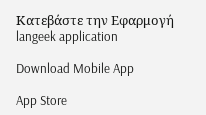Κατεβάστε την Εφαρμογή
langeek application

Download Mobile App

App Store